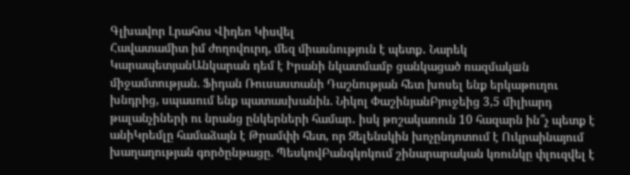Գլխավոր Լրահոս Վիդեո Կիսվել
Հավատամիտ իմ ժողովուրդ, մեզ միասնություն է պետք․ Նարեկ ԿարապետյանԱնկարան դեմ է Իրանի նկատմամբ ցանկացած ռազմակшն միջամտության. Ֆիդան Ռուսաստանի Դաշնության հետ խոսել ենք երկաթուղու խնդրից, սպասում ենք պատասխանին. Նիկոլ ՓաշինյանԲյուջեից 3,5 միլիարդ թալանչիների ու նրանց ընկերների համար․ իսկ թոշակառուն 10 հազարն ին՞չ պետք է անիԿրեմլը համաձայն է Թրամփի հետ, որ Զելենսկին խոչընդոտում է Ուկրաինայում խաղաղության գործընթացը. ՊեսկովԲանգկոկում շինարարական կռունկը փլուզվել է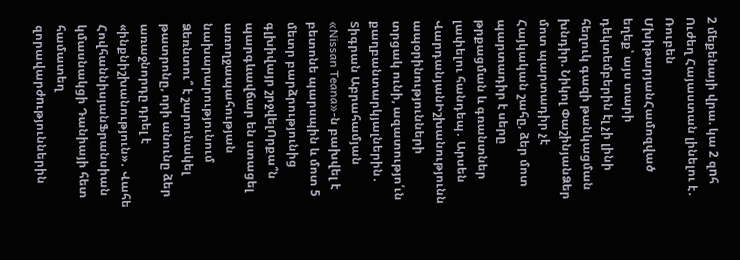2 մեքենայի վրա. կա 2 զnհ Ուժեղ Հայաստան լինելու է․ Ռուբեն ՄխիթարյանՀամոզված եղեք՝ այս տարի դեկտեմբերին էլ չի լինի հեղուկ գազի թանկացման խնդիր. Նիկոլ ՓաշինյանՁեր մոտ պարտադիր չէ Հայկական շահը, ձեր մոտ պարտադիր է սերը թրքացման և գռանտներ լափելու հանդեպ․ Արսեն ՎարդանյանԻշխանությունն ապօրինությունների տրցակ ունի, ազատությո՛ւն քաղբանտարկյալներին․ Տիգրան Աբրահամյան «Nissan Teana»-ն բախվել է բետոնե պարսպին և մոտ 5 մետր բարձրությունից գլխիվայր շրջվելՈրքա՞ն պարգևավճար են ստացել առողջապահության նախարարությունում Ձեռնտու՞ է շարունակել թատրոնը, որի անունը ձեր առաջնորդը դրել է «ինքնիշխանություն»․ Վահե ՀովհաննիսյանՖրանսիան կմասնակցի Դանիայի հետ համատեղ զորավարժnւթյուններին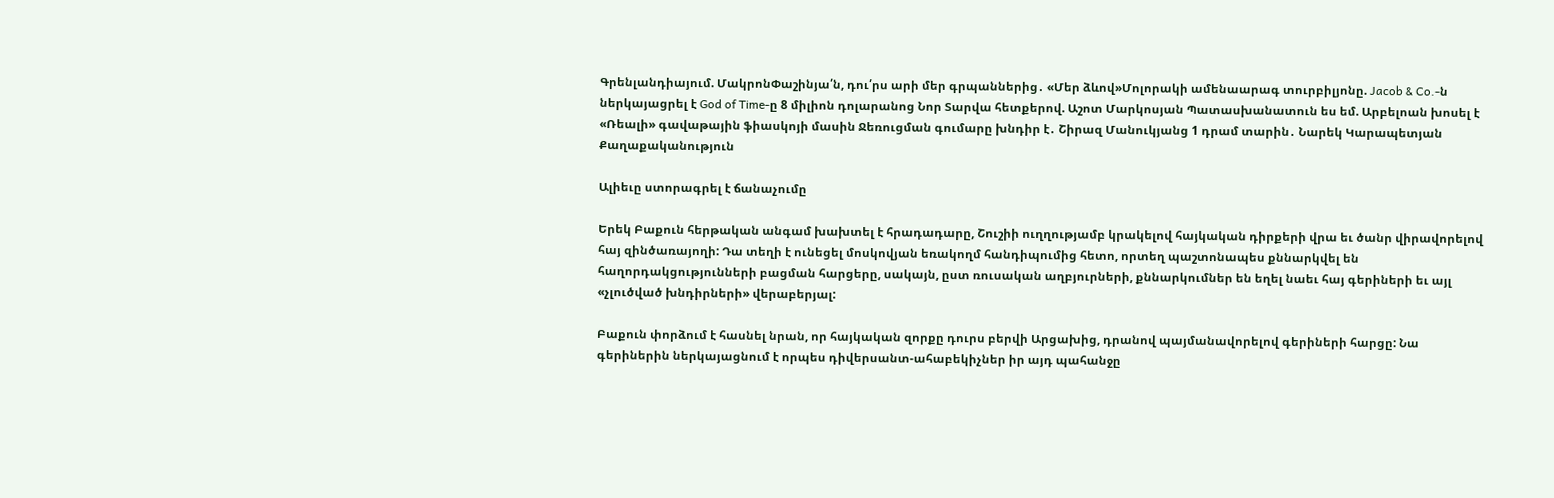Գրենլանդիայում. ՄակրոնՓաշինյա՛ն, դու՛րս արի մեր գրպաններից․ «Մեր ձևով»Մոլորակի ամենաարագ տուրբիլյոնը. Jacob & Co.-ն ներկայացրել է God of Time-ը 8 միլիոն դոլարանոց Նոր Տարվա հետքերով. Աշոտ Մարկոսյան Պատասխանատուն ես եմ. Արբելոան խոսել է «Ռեալի» գավաթային ֆիասկոյի մասին Ջեռուցման գումարը խնդիր է․ Շիրազ Մանուկյանց 1 դրամ տարին․ Նարեկ Կարապետյան
Քաղաքականություն

Ալիեւը ստորագրել է ճանաչումը

Երեկ Բաքուն հերթական անգամ խախտել է հրադադարը, Շուշիի ուղղությամբ կրակելով հայկական դիրքերի վրա եւ ծանր վիրավորելով հայ զինծառայողի: Դա տեղի է ունեցել մոսկովյան եռակողմ հանդիպումից հետո, որտեղ պաշտոնապես քննարկվել են հաղորդակցությունների բացման հարցերը, սակայն, ըստ ռուսական աղբյուրների, քննարկումներ են եղել նաեւ հայ գերիների եւ այլ «չլուծված խնդիրների» վերաբերյալ:

Բաքուն փորձում է հասնել նրան, որ հայկական զորքը դուրս բերվի Արցախից, դրանով պայմանավորելով գերիների հարցը: Նա գերիներին ներկայացնում է որպես դիվերսանտ-ահաբեկիչներ իր այդ պահանջը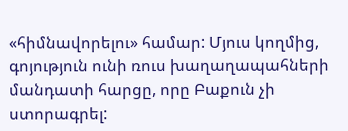«հիմնավորելու» համար: Մյուս կողմից, գոյություն ունի ռուս խաղաղապահների մանդատի հարցը, որը Բաքուն չի ստորագրել: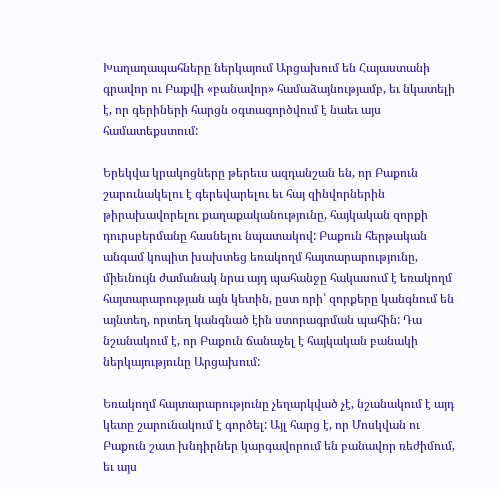Խաղաղապահները ներկայում Արցախում են Հայաստանի գրավոր ու Բաքվի «բանավոր» համաձայնությամբ, եւ նկատելի է, որ գերիների հարցն օգտագործվում է նաեւ այս համատեքստում:

Երեկվա կրակոցները թերեւս ազդանշան են, որ Բաքուն շարունակելու է գերեվարելու եւ հայ զինվորներին թիրախավորելու քաղաքականությունը, հայկական զորքի դուրսբերմանը հասնելու նպատակով: Բաքուն հերթական անգամ կոպիտ խախտեց եռակողմ հայտարարությունը, միեւնույն ժամանակ նրա այդ պահանջը հակասում է եռակողմ հայտարարության այն կետին, ըստ որի՝ զորքերը կանգնում են այնտեղ, որտեղ կանգնած էին ստորագրման պահին: Դա նշանակում է, որ Բաքուն ճանաչել է հայկական բանակի ներկայությունը Արցախում:

Եռակողմ հայտարարությունը չեղարկված չէ, նշանակում է այդ կետը շարունակում է գործել: Այլ հարց է, որ Մոսկվան ու Բաքուն շատ խնդիրներ կարգավորում են բանավոր ռեժիմում, եւ այս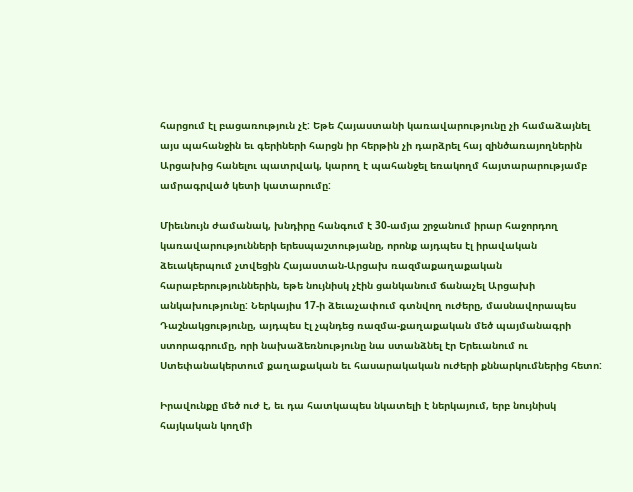հարցում էլ բացառություն չէ: Եթե Հայաստանի կառավարությունը չի համաձայնել այս պահանջին եւ գերիների հարցն իր հերթին չի դարձրել հայ զինծառայողներին Արցախից հանելու պատրվակ, կարող է պահանջել եռակողմ հայտարարությամբ ամրագրված կետի կատարումը:

Միեւնույն ժամանակ, խնդիրը հանգում է 30-ամյա շրջանում իրար հաջորդող կառավարությունների երեսպաշտությանը, որոնք այդպես էլ իրավական ձեւակերպում չտվեցին Հայաստան-Արցախ ռազմաքաղաքական հարաբերություններին, եթե նույնիսկ չէին ցանկանում ճանաչել Արցախի անկախությունը: Ներկայիս 17-ի ձեւաչափում գտնվող ուժերը, մասնավորապես Դաշնակցությունը, այդպես էլ չպնդեց ռազմա-քաղաքական մեծ պայմանագրի ստորագրումը, որի նախաձեռնությունը նա ստանձնել էր Երեւանում ու Ստեփանակերտում քաղաքական եւ հասարակական ուժերի քննարկումներից հետո:

Իրավունքը մեծ ուժ է, եւ դա հատկապես նկատելի է ներկայում, երբ նույնիսկ հայկական կողմի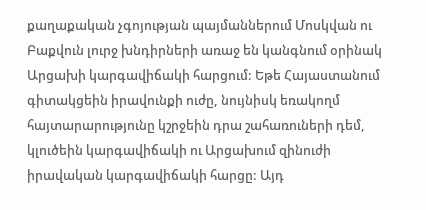քաղաքական չգոյության պայմաններում Մոսկվան ու Բաքվուն լուրջ խնդիրների առաջ են կանգնում օրինակ Արցախի կարգավիճակի հարցում: Եթե Հայաստանում գիտակցեին իրավունքի ուժը, նույնիսկ եռակողմ հայտարարությունը կշրջեին դրա շահառուների դեմ, կլուծեին կարգավիճակի ու Արցախում զինուժի իրավական կարգավիճակի հարցը: Այդ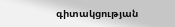գիտակցության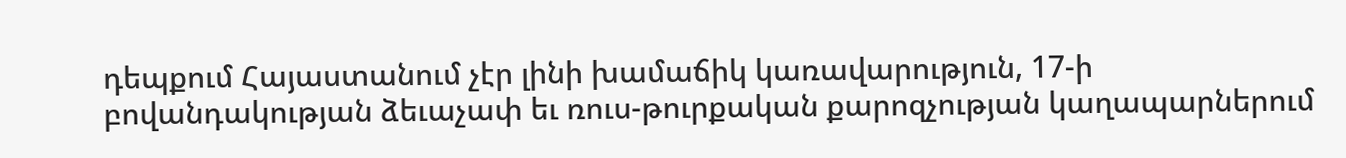դեպքում Հայաստանում չէր լինի խամաճիկ կառավարություն, 17-ի բովանդակության ձեւաչափ եւ ռուս-թուրքական քարոզչության կաղապարներում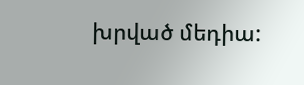խրված մեդիա: